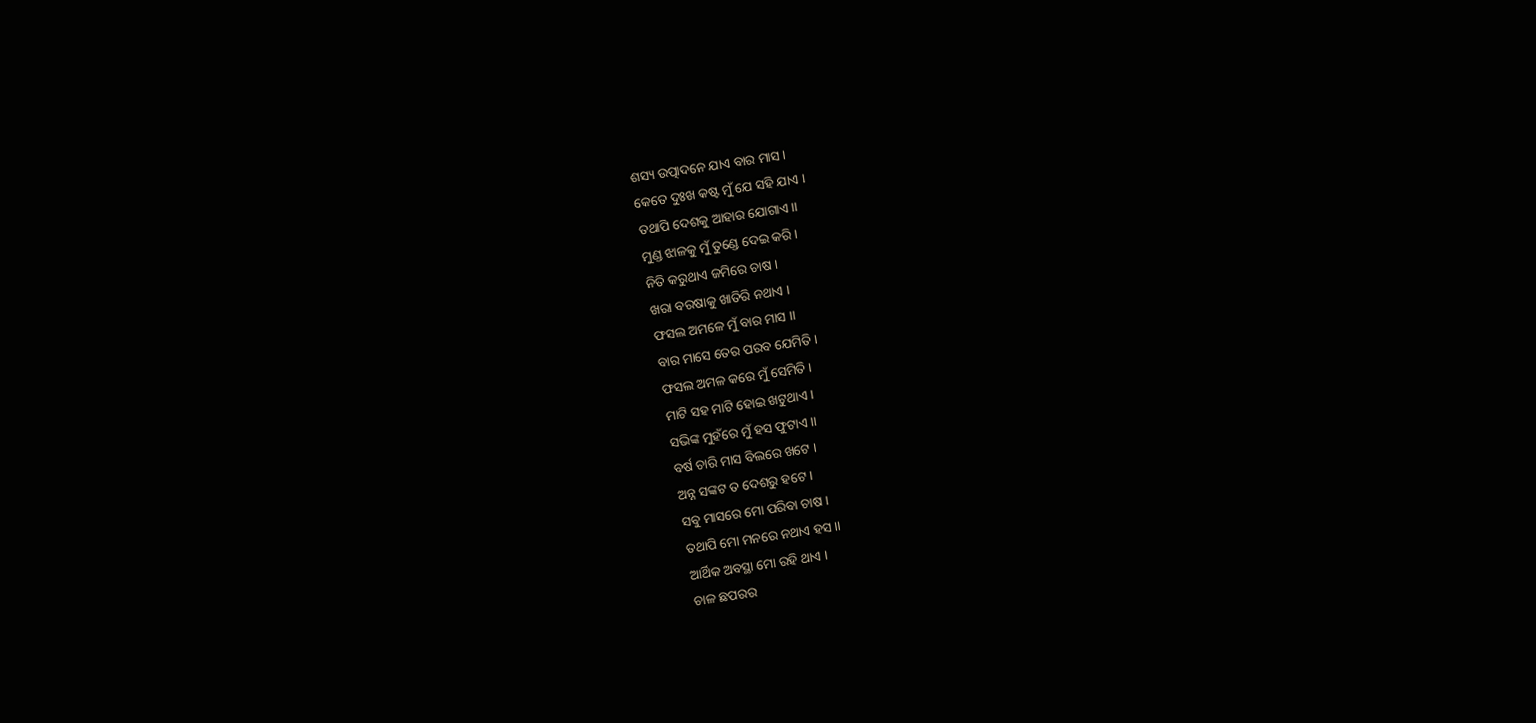ଶସ୍ୟ ଉତ୍ପାଦନେ ଯାଏ ବାର ମାସ ।
କେତେ ଦୁଃଖ କଷ୍ଟ ମୁଁ ଯେ ସହି ଯାଏ ।
ତଥାପି ଦେଶକୁ ଆହାର ଯୋଗାଏ।।
ମୁଣ୍ଡ ଝାଳକୁ ମୁଁ ତୁଣ୍ଡେ ଦେଇ କରି ।
ନିତି କରୁଥାଏ ଜମିରେ ଚାଷ ।
ଖରା ବରଷାକୁ ଖାତିରି ନଥାଏ ।
ଫସଲ ଅମଳେ ମୁଁ ବାର ମାସ ।।
ବାର ମାସେ ତେର ପରବ ଯେମିତି ।
ଫସଲ ଅମଳ କରେ ମୁଁ ସେମିତି ।
ମାଟି ସହ ମାଟି ହୋଇ ଖଟୁଥାଏ ।
ସଭିଙ୍କ ମୁହଁରେ ମୁଁ ହସ ଫୁଟାଏ ।।
ବର୍ଷ ଚାରି ମାସ ବିଲରେ ଖଟେ ।
ଅନ୍ନ ସଙ୍କଟ ତ ଦେଶରୁ ହଟେ ।
ସବୁ ମାସରେ ମୋ ପରିବା ଚାଷ ।
ତଥାପି ମୋ ମନରେ ନଥାଏ ହସ ।।
ଆର୍ଥିକ ଅବସ୍ଥା ମୋ ରହି ଥାଏ ।
ଚାଳ ଛପରର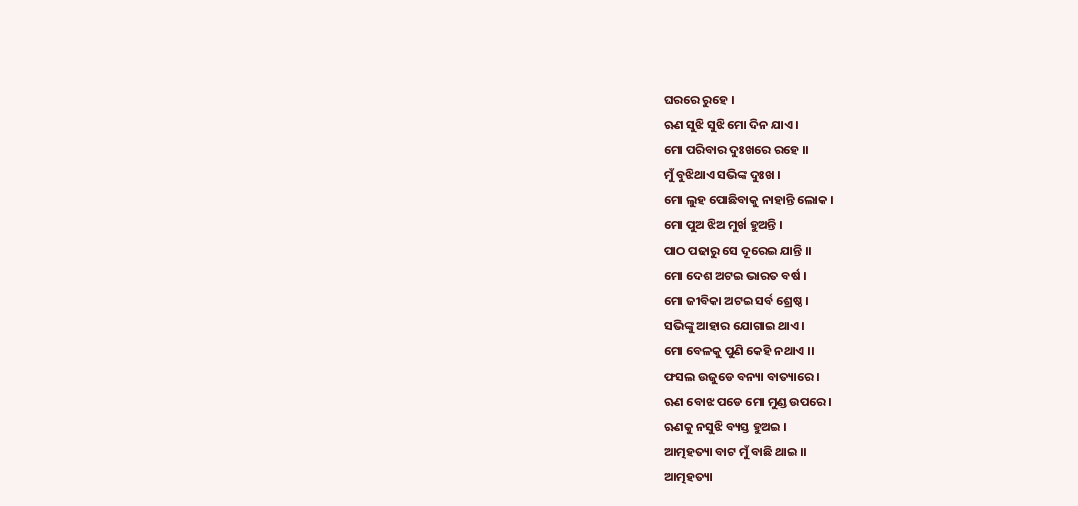ଘରରେ ରୁହେ ।
ଋଣ ସୁଝି ସୁଝି ମୋ ଦିନ ଯାଏ ।
ମୋ ପରିବାର ଦୁଃଖରେ ରହେ ।।
ମୁଁ ବୁଝିଥାଏ ସଭିଙ୍କ ଦୁଃଖ ।
ମୋ ଲୁହ ପୋଛିବାକୁ ନାହାନ୍ତି ଲୋକ ।
ମୋ ପୁଅ ଝିଅ ମୁର୍ଖ ହୁଅନ୍ତି ।
ପାଠ ପଢାରୁ ସେ ଦୂରେଇ ଯାନ୍ତି ।।
ମୋ ଦେଶ ଅଟଇ ଭାରତ ବର୍ଷ ।
ମୋ ଜୀବିକା ଅଟଇ ସର୍ବ ଶ୍ରେଷ୍ଠ ।
ସଭିଙ୍କୁ ଆହାର ଯୋଗାଇ ଥାଏ ।
ମୋ ବେଳକୁ ପୁଣି କେହି ନଥାଏ ।।
ଫସଲ ଉଜୁଡେ ବନ୍ୟା ବାତ୍ୟାରେ ।
ଋଣ ବୋଝ ପଡେ ମୋ ମୁଣ୍ଡ ଉପରେ ।
ଋଣକୁ ନସୁଝି ବ୍ୟସ୍ତ ହୁଅଇ ।
ଆତ୍ମହତ୍ୟା ବାଟ ମୁଁ ବାଛି ଥାଇ ।।
ଆତ୍ମହତ୍ୟା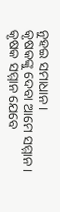ନୁହଇ ସମାଧାନ।
କୃଷକଙ୍କୁ ଦେବା ଆମେ ସମ୍ମାନ।
କୃଷକ ସମ୍ମାନ ଯେବେ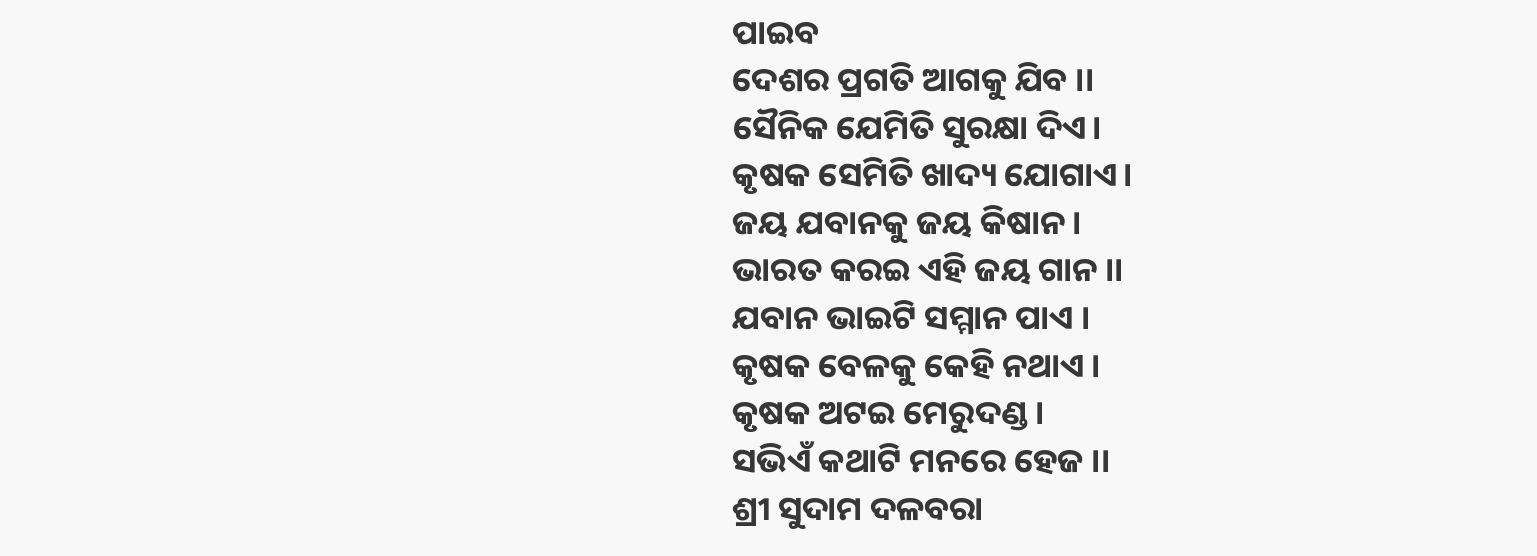ପାଇବ
ଦେଶର ପ୍ରଗତି ଆଗକୁ ଯିବ ।।
ସୈନିକ ଯେମିତି ସୁରକ୍ଷା ଦିଏ।
କୃଷକ ସେମିତି ଖାଦ୍ୟ ଯୋଗାଏ।
ଜୟ ଯବାନକୁ ଜୟ କିଷାନ ।
ଭାରତ କରଇ ଏହି ଜୟ ଗାନ ।।
ଯବାନ ଭାଇଟି ସମ୍ମାନ ପାଏ ।
କୃଷକ ବେଳକୁ କେହି ନଥାଏ ।
କୃଷକ ଅଟଇ ମେରୁଦଣ୍ଡ ।
ସଭିଏଁ କଥାଟି ମନରେ ହେଜ ।।
ଶ୍ରୀ ସୁଦାମ ଦଳବରା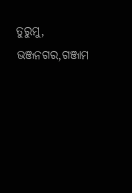ତୁରୁମୁ, ଭଞ୍ଜନଗର,ଗଞ୍ଜାମ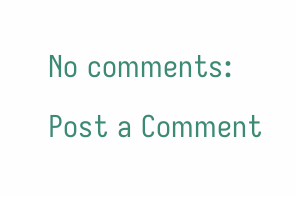No comments:
Post a Comment